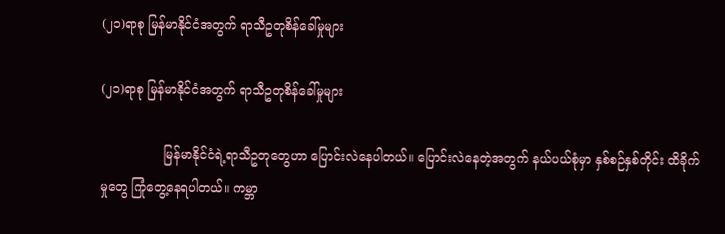(၂၁)ရာစု မြန်မာနိုင်ငံအတွက် ရာသီဥတုစိန်ခေါ်မှုများ

(၂၁)ရာစု မြန်မာနိုင်ငံအတွက် ရာသီဥတုစိန်ခေါ်မှုများ

                မြန်မာနိုင်ငံရဲ့ရာသီဥတုတွေဟာ ပြောင်းလဲနေပါတယ်။ ပြောင်းလဲနေတဲ့အတွက် နယ်ပယ်စုံမှာ နှစ်စဉ်နှစ်တိုင်း ထိခိုက်မှုတွေ ကြုံတွေ့နေရပါတယ်။ ကမ္ဘာ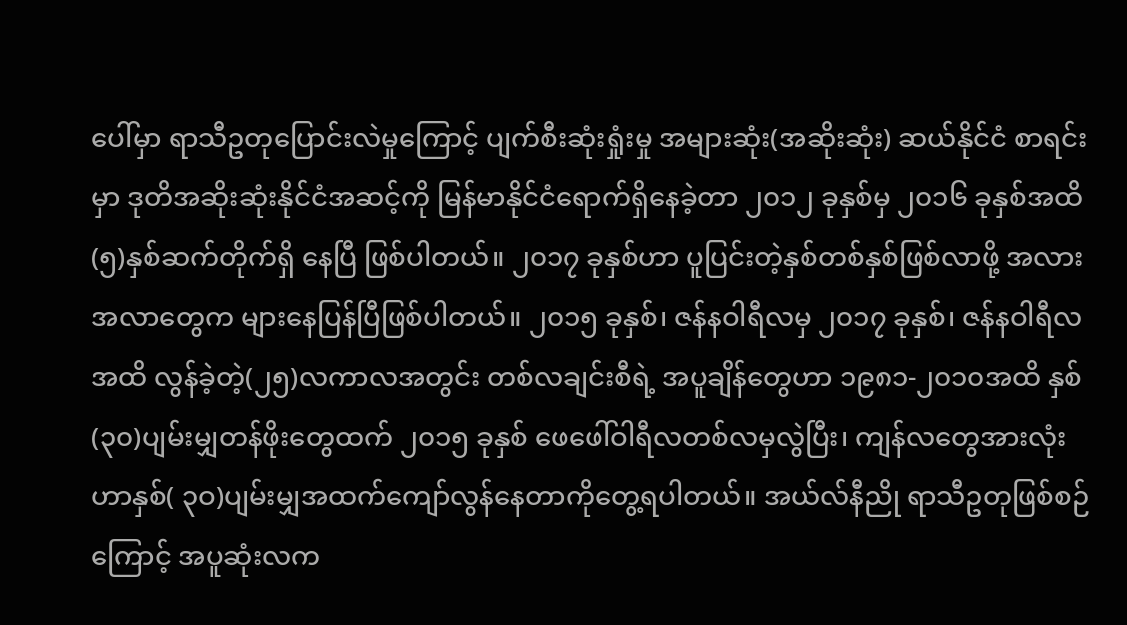ပေါ်မှာ ရာသီဥတုပြောင်းလဲမှုကြောင့် ပျက်စီးဆုံးရှုံးမှု အများဆုံး(အဆိုးဆုံး) ဆယ်နိုင်ငံ စာရင်းမှာ ဒုတိအဆိုးဆုံးနိုင်ငံအဆင့်ကို မြန်မာနိုင်ငံရောက်ရှိနေခဲ့တာ ၂၀၁၂ ခုနှစ်မှ ၂၀၁၆ ခုနှစ်အထိ (၅)နှစ်ဆက်တိုက်ရှိ နေပြီ ဖြစ်ပါတယ်။ ၂၀၁၇ ခုနှစ်ဟာ ပူပြင်းတဲ့နှစ်တစ်နှစ်ဖြစ်လာဖို့ အလားအလာတွေက များနေပြန်ပြီဖြစ်ပါတယ်။ ၂၀၁၅ ခုနှစ်၊ ဇန်နဝါရီလမှ ၂၀၁၇ ခုနှစ်၊ ဇန်နဝါရီလအထိ လွန်ခဲ့တဲ့(၂၅)လကာလအတွင်း တစ်လချင်းစီရဲ့ အပူချိန်တွေဟာ ၁၉၈၁-၂၀၁၀အထိ နှစ်(၃၀)ပျမ်းမျှတန်ဖိုးတွေထက် ၂၀၁၅ ခုနှစ် ဖေဖေါ်ဝါရီလတစ်လမှလွဲပြီး၊ ကျန်လတွေအားလုံးဟာနှစ်( ၃ဝ)ပျမ်းမျှအထက်ကျော်လွန်နေတာကိုတွေ့ရပါတယ်။ အယ်လ်နီညို ရာသီဥတုဖြစ်စဉ်ကြောင့် အပူဆုံးလက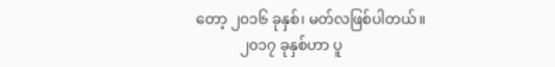တော့ ၂၀၁၆ ခုနှစ်၊ မတ်လဖြစ်ပါတယ်။
            ၂၀၁၇ ခုနှစ်ဟာ ပူ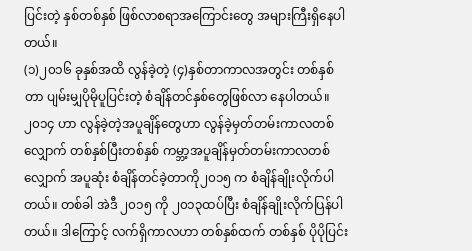ပြင်းတဲ့ နှစ်တစ်နှစ် ဖြစ်လာစရာအကြောင်းတွေ အများကြီးရှိနေပါတယ်။
(၁)၂၀၁၆ ခုနှစ်အထိ လွန်ခဲ့တဲ့ (၄)နှစ်တာကာလအတွင်း တစ်နှစ်တာ ပျမ်းမျှပိုမိုပူပြင်းတဲ့ စံချိန်တင်နှစ်တွေဖြစ်လာ နေပါတယ်။ ၂၀၁၄ ဟာ လွန်ခဲ့တဲ့အပူချိန်တွေဟာ လွန်ခဲ့မှတ်တမ်းကာလတစ်လျှောက် တစ်နှစ်ပြီးတစ်နှစ် ကမ္ဘာ့အပူချိန်မှတ်တမ်းကာလတစ်လျှောက် အပူဆုံး စံချိန်တင်ခဲ့တာကို၂၀၁၅ က စံချိန်ချိုးလိုက်ပါတယ်။ တစ်ခါ အဲဒီ ၂၀၁၅ ကို ၂၀၁၃ထပ်ပြီး စံချိန်ချိုးလိုက်ပြန်ပါတယ်။ ဒါကြောင့် လက်ရှိကာလဟာ တစ်နှစ်ထက် တစ်နှစ် ပိုပိုပြင်း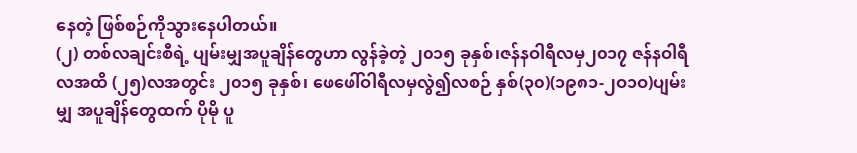နေတဲ့ ဖြစ်စဉ်ကိုသွားနေပါတယ်။
(၂) တစ်လချင်းစီရဲ့ ပျမ်းမျှအပူချိန်တွေဟာ လွန်ခဲ့တဲ့ ၂၀၁၅ ခုနှစ်၊ဇန်နဝါရီလမှ၂၀၁၇ ဇန်နဝါရီလအထိ (၂၅)လအတွင်း ၂၀၁၅ ခုနှစ်၊ ဖေဖေါ်ဝါရီလမှလွဲ၍လစဉ် နှစ်(၃၀)(၁၉၈၁-၂ဝ၁ဝ)ပျမ်းမျှ အပူချိန်တွေထက် ပိုမို ပူ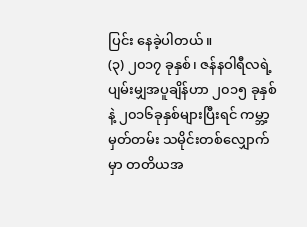ပြင်း နေခဲ့ပါတယ်။
(၃) ၂၀၁၇ ခုနှစ်၊ ဇန်နဝါရီလရဲ့ ပျမ်းမျှအပူချိန်ဟာ ၂၀၁၅ ခုနှစ် နဲ့ ၂၀၁၆ခုနှစ်များပြီးရင် ကမ္ဘာ့မှတ်တမ်း သမိုင်းတစ်လျှောက်မှာ တတိယအ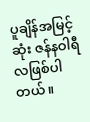ပူချိန်အမြင့်ဆုံး ဇန်နဝါရီလဖြစ်ပါတယ်။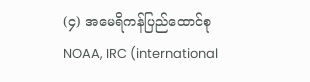(၄) အမေရိကန်ပြည်ထောင်စု NOAA, IRC (international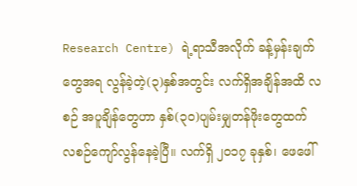Research Centre) ရဲ့ရာသီအလိုက် ခန့်မှန်းချက်တွေအရ လွန်ခဲ့တဲ့(၃)နှစ်အတွင်း လက်ရှိအချိန်အထိ လစဉ် အပူချိန်တွေဟာ နှစ်(၃၀)ပျမ်းမျှတန်ဖိုးတွေထက် လစဉ်ကျော်လွန်နေခဲ့ပြီ။ လက်ရှိ ၂၀၁၇ ခုနှစ်၊ ဖေဖေါ်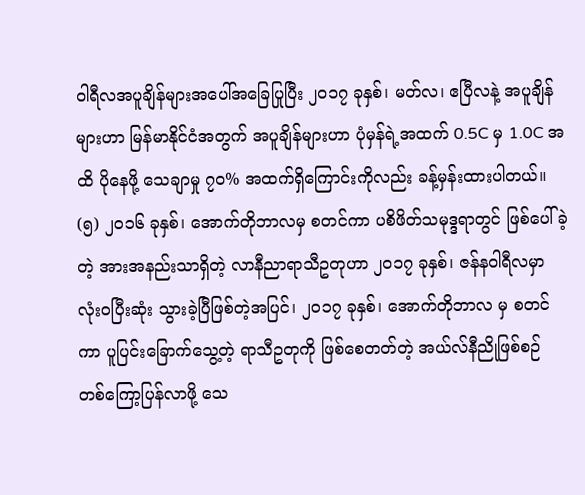ဝါရီလအပူချိန်များအပေါ်အခြေပြုပြီး ၂၀၁၇ ခုနှစ်၊ မတ်လ၊ ဧပြီလနဲ့ အပူချိန်များဟာ မြန်မာနိုင်ငံအတွက် အပူချိန်များဟာ ပုံမှန်ရဲ့အထက် 0.5C မှ 1.0C အထိ ပိုနေဖို့ သေချာမှု ၇၀% အထက်ရှိကြောင်းကိုလည်း ခန့်မှန်းထားပါတယ်။
(၅) ၂၀၁၆ ခုနှစ်၊ အောက်တိုဘာလမှ စတင်ကာ ပစိဖိတ်သမုဒ္ဒရာတွင် ဖြစ်ပေါ်ခဲ့တဲ့ အားအနည်းသာရှိတဲ့ လာနီညာရာသီဥတုဟာ ၂ဝ၁၇ ခုနှစ်၊ ဇန်နဝါရီလမှာ လုံးဝပြီးဆုံး သွားခဲ့ပြီဖြစ်တဲ့အပြင်၊ ၂၀၁၇ ခုနှစ်၊ အောက်တိုဘာလ မှ စတင်ကာ ပူပြင်းခြောက်သွေ့တဲ့ ရာသီဥတုကို ဖြစ်စေတတ်တဲ့ အယ်လ်နီညိုဖြစ်စဉ် တစ်ကြော့ပြန်လာဖို့ သေ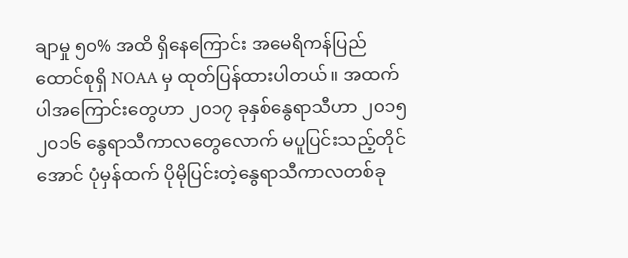ချာမှု ၅၀% အထိ ရှိနေကြောင်း အမေရိကန်ပြည်ထောင်စုရှိ NOAA မှ ထုတ်ပြန်ထားပါတယ်။ အထက်ပါအကြောင်းတွေဟာ ၂၀၁၇ ခုနှစ်နွေရာသီဟာ ၂၀၁၅ ၂၀၁၆ နွေရာသီကာလတွေလောက် မပူပြင်းသည့်တိုင်အောင် ပုံမှန်ထက် ပိုမိုပြင်းတဲ့နွေရာသီကာလတစ်ခု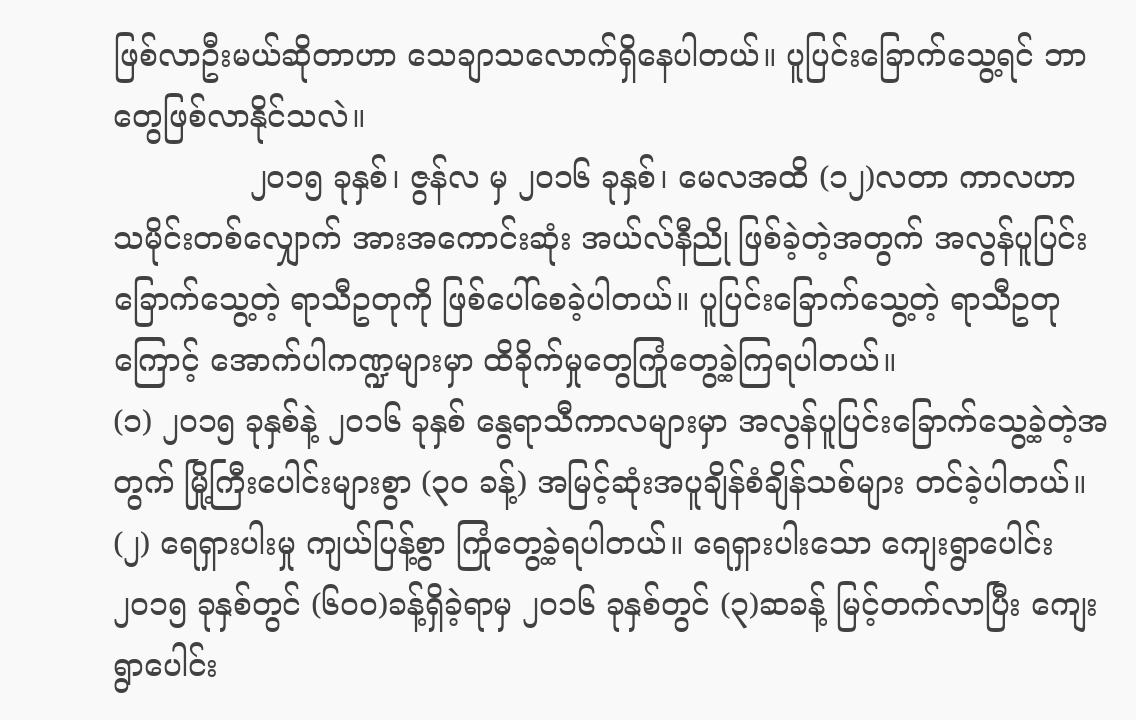ဖြစ်လာဦးမယ်ဆိုတာဟာ သေချာသလောက်ရှိနေပါတယ်။ ပူပြင်းခြောက်သွေ့ရင် ဘာတွေဖြစ်လာနိုင်သလဲ။
              ၂၀၁၅ ခုနှစ်၊ ဇွန်လ မှ ၂၀၁၆ ခုနှစ်၊ မေလအထိ (၁၂)လတာ ကာလဟာ သမိုင်းတစ်လျှောက် အားအကောင်းဆုံး အယ်လ်နီညို ဖြစ်ခဲ့တဲ့အတွက် အလွန်ပူပြင်း ခြောက်သွေ့တဲ့ ရာသီဥတုကို ဖြစ်ပေါ်စေခဲ့ပါတယ်။ ပူပြင်းခြောက်သွေ့တဲ့ ရာသီဥတုကြောင့် အောက်ပါကဏ္ဍများမှာ ထိခိုက်မှုတွေကြုံတွေ့ခဲ့ကြရပါတယ်။
(၁) ၂ဝ၁၅ ခုနှစ်နဲ့ ၂ဝ၁၆ ခုနှစ် နွေရာသီကာလများမှာ အလွန်ပူပြင်းခြောက်သွေ့ခဲ့တဲ့အတွက် မြို့ကြီးပေါင်းများစွာ (၃၀ ခန့်) အမြင့်ဆုံးအပူချိန်စံချိန်သစ်များ တင်ခဲ့ပါတယ်။
(၂) ရေရှားပါးမှု ကျယ်ပြန့်စွာ ကြုံတွေ့ခဲ့ရပါတယ်။ ရေရှားပါးသော ကျေးရွာပေါင်း ၂၀၁၅ ခုနှစ်တွင် (၆ဝဝ)ခန့်ရှိခဲ့ရာမှ ၂၀၁၆ ခုနှစ်တွင် (၃)ဆခန့် မြင့်တက်လာပြီး ကျေးရွာပေါင်း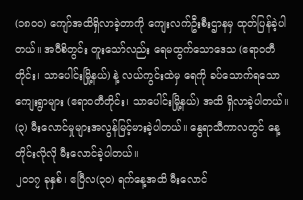(၁၈၀၀) ကျော်အထိရှိလာခဲ့တာကို ကျေးလက်ဦးစီးဌာနမှ ထုတ်ပြန်ခဲ့ပါတယ်။ အဝီစိတွင်း တူးသော်လည်း ရေမထွက်သောဒေသ (ဧရာဝတီတိုင်း၊ သာပေါင်းမြို့နယ်) နဲ့ လယ်ကွင်းထဲမှ ရေကို ခပ်သောက်ရသောကျေးရွာများ (ဧရာဝတီတိုင်း၊ သာပေါင်းမြို့နယ်) အထိ ရှိလာခဲ့ပါတယ်။
(၃) မီးလောင်မှုများအလွန်မြင့်မားခဲ့ပါတယ်။ နွေရာသီကာလတွင် နေ့တိုင်းလိုလို မီးလောင်ခဲ့ပါတယ်။
၂၀၁၇ ခုနှစ်၊ ဧပြီလ(၃၀) ရက်နေ့အထိ မီးလောင်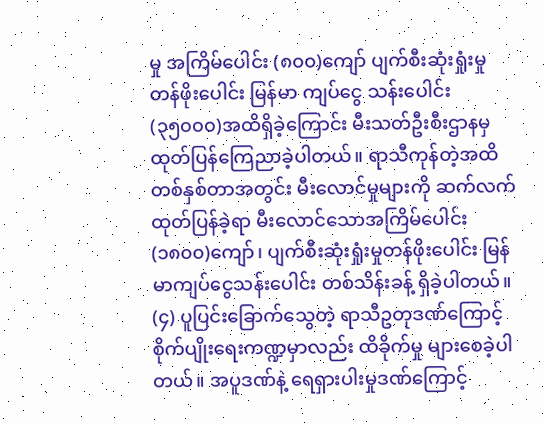မှု အကြိမ်ပေါင်း (၈၀၀)ကျော် ပျက်စီးဆုံးရှုံးမှု တန်ဖိုးပေါင်း မြန်မာ ကျပ်ငွေ သန်းပေါင်း (၃၅၀၀၀)အထိရှိခဲ့ကြောင်း မီးသတ်ဦးစီးဌာနမှ ထုတ်ပြန်ကြေညာခဲ့ပါတယ်။ ရာသီကုန်တဲ့အထိ တစ်နှစ်တာအတွင်း မီးလောင်မှုများကို ဆက်လက်ထုတ်ပြန်ခဲ့ရာ မီးလောင်သောအကြိမ်ပေါင်း (၁၈၀၀)ကျော်၊ ပျက်စီးဆုံးရှုံးမှုတန်ဖိုးပေါင်း မြန်မာကျပ်ငွေသန်းပေါင်း တစ်သိန်းခန့် ရှိခဲ့ပါတယ်။
(၄) ပူပြင်းခြောက်သွေတဲ့ ရာသီဥတုဒဏ်ကြောင့် စိုက်ပျိုးရေးကဏ္ဍမှာလည်း ထိခိုက်မှု များစေခဲ့ပါတယ်။ အပူဒဏ်နဲ့ ရေရှားပါးမှုဒဏ်ကြောင့်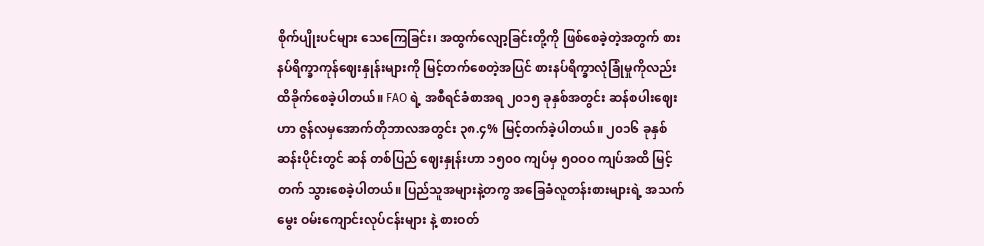စိုက်ပျိုးပင်များ သေကြေခြင်း၊ အထွက်လျော့ခြင်းတို့ကို ဖြစ်စေခဲ့တဲ့အတွက် စားနပ်ရိက္ခာကုန်ဈေးနှုန်းများကို မြင့်တက်စေတဲ့အပြင် စားနပ်ရိက္ခာလုံခြုံမှုကိုလည်း ထိခိုက်စေခဲ့ပါတယ်။ FAO ရဲ့ အစီရင်ခံစာအရ ၂၀၁၅ ခုနှစ်အတွင်း ဆန်စပါးဈေးဟာ ဇွန်လမှအောက်တိုဘာလအတွင်း ၃၈.၄% မြင့်တက်ခဲ့ပါတယ်။ ၂၀၁၆ ခုနှစ်ဆန်းပိုင်းတွင် ဆန် တစ်ပြည် ဈေးနှုန်းဟာ ၁၅၀၀ ကျပ်မှ ၅ဝဝဝ ကျပ်အထိ မြင့်တက် သွားစေခဲ့ပါတယ်။ ပြည်သူအများနဲ့တကွ အခြေခံလူတန်းစားများရဲ့ အသက်မွေး ဝမ်းကျောင်းလုပ်ငန်းများ နဲ့ စားဝတ်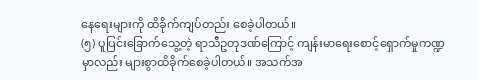နေရေးများကို ထိခိုက်ကျပ်တည်း စေခဲ့ပါတယ်။
(၅) ပူပြင်းခြောက်သွေ့တဲ့ ရာသီဥတုဒဏ်ကြောင့် ကျန်းမာရေးစောင့်ရှောက်မှုကဏ္ဍမှာလည်း များစွာထိခိုက်စေခဲ့ပါတယ်။ အသက်အ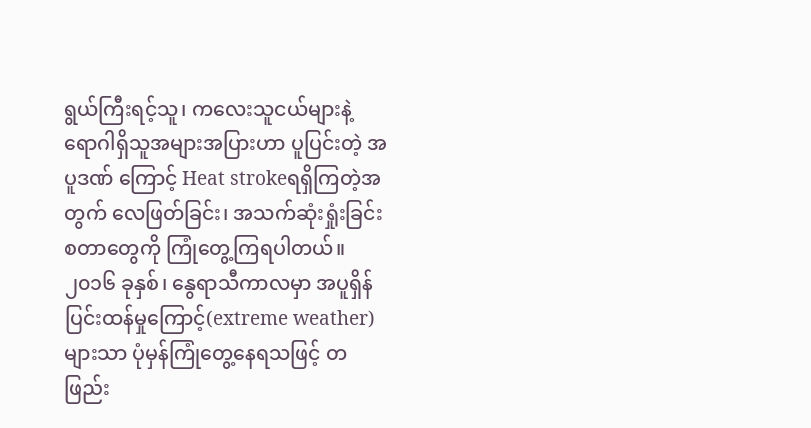ရွယ်ကြီးရင့်သူ၊ ကလေးသူငယ်များနဲ့ ရောဂါရှိသူအများအပြားဟာ ပူပြင်းတဲ့ အပူဒဏ် ကြောင့် Heat strokeရရှိကြတဲ့အတွက် လေဖြတ်ခြင်း၊ အသက်ဆုံးရှုံးခြင်း စတာတွေကို ကြုံတွေ့ကြရပါတယ်။ ၂၀၁၆ ခုနှစ်၊ နွေရာသီကာလမှာ အပူရှိန်ပြင်းထန်မှုကြောင့်(extreme weather)များသာ ပုံမှန်ကြုံတွေ့နေရသဖြင့် တဖြည်း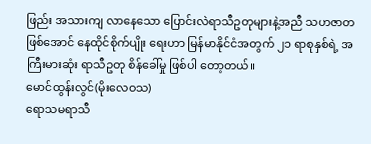ဖြည်း အသားကျ လာနေသော ပြောင်းလဲရာသီဥတုများနဲ့အညီ သဟဇာတဖြစ်အောင် နေထိုင်စိုက်ပျိုး ရေးဟာ မြန်မာနိုင်ငံအတွက် ၂၁ ရာစုနှစ်ရဲ့ အကြီးမားဆုံး ရာသီဥတု စိန်ခေါ်မှု ဖြစ်ပါ တော့တယ်။
မောင်ထွန်းလွင်(မိုးလေဝသ)
ရောသမရာသီ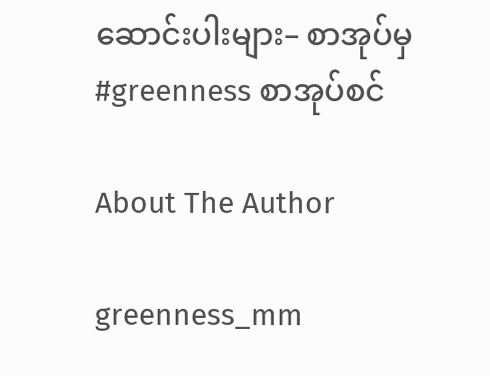ဆောင်းပါးများ– စာအုပ်မှ
#greenness စာအုပ်စင်

About The Author

greenness_mm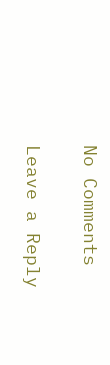No Comments

Leave a Reply